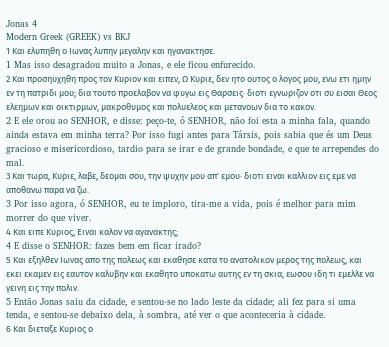Jonas 4
Modern Greek (GREEK) vs BKJ
1 Και ελυπηθη ο Ιωνας λυπην μεγαλην και ηγανακτησε.
1 Mas isso desagradou muito a Jonas, e ele ficou enfurecido.
2 Και προσηυχηθη προς τον Κυριον και ειπεν, Ω Κυριε, δεν ητο ουτος ο λογος μου, ενω ετι ημην εν τη πατριδι μου; δια τουτο προελαβον να φυγω εις Θαρσεις· διοτι εγνωριζον οτι συ εισαι Θεος ελεημων και οικτιρμων, μακροθυμος και πολυελεος και μετανοων δια το κακον.
2 E ele orou ao SENHOR, e disse: peço-te, ó SENHOR, não foi esta a minha fala, quando ainda estava em minha terra? Por isso fugi antes para Társis, pois sabia que és um Deus gracioso e misericordioso, tardio para se irar e de grande bondade, e que te arrependes do mal.
3 Και τωρα, Κυριε, λαβε, δεομαι σου, την ψυχην μου απ' εμου· διοτι ειναι καλλιον εις εμε να αποθανω παρα να ζω.
3 Por isso agora, ó SENHOR, eu te imploro, tira-me a vida, pois é melhor para mim morrer do que viver.
4 Και ειπε Κυριος, Ειναι καλον να αγανακτης;
4 E disse o SENHOR: fazes bem em ficar irado?
5 Και εξηλθεν Ιωνας απο της πολεως και εκαθησε κατα το ανατολικον μερος της πολεως, και εκει εκαμεν εις εαυτον καλυβην και εκαθητο υποκατω αυτης εν τη σκια, εωσου ιδη τι εμελλε να γεινη εις την πολιν.
5 Então Jonas saiu da cidade, e sentou-se no lado leste da cidade; ali fez para si uma tenda, e sentou-se debaixo dela, à sombra, até ver o que aconteceria à cidade.
6 Και διεταξε Κυριος ο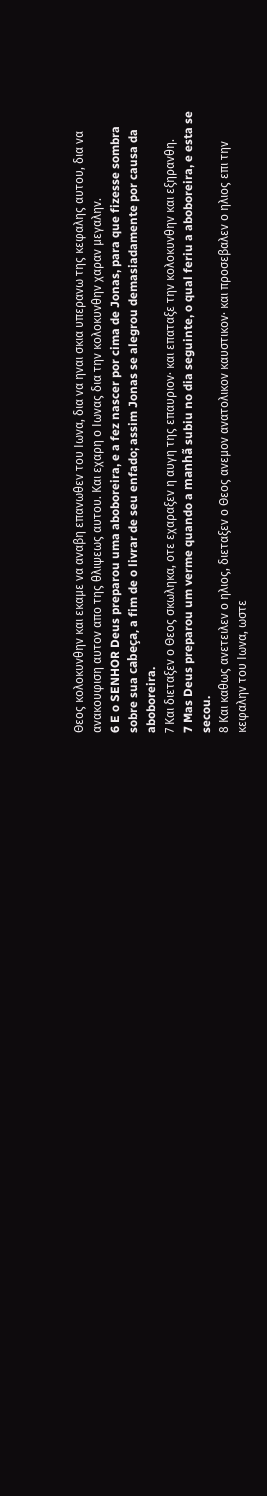Θεος κολοκυνθην και εκαμε να αναβη επανωθεν του Ιωνα, δια να ηναι σκια υπερανω της κεφαλης αυτου, δια να ανακουφιση αυτον απο της θλιψεως αυτου. Και εχαρη ο Ιωνας δια την κολοκυνθην χαραν μεγαλην.
6 E o SENHOR Deus preparou uma aboboreira, e a fez nascer por cima de Jonas, para que fizesse sombra sobre sua cabeça, a fim de o livrar de seu enfado; assim Jonas se alegrou demasiadamente por causa da aboboreira.
7 Και διεταξεν ο Θεος σκωληκα, οτε εχαραξεν η αυγη της επαυριον· και επαταξε την κολοκυνθην και εξηρανθη.
7 Mas Deus preparou um verme quando a manhã subiu no dia seguinte, o qual feriu a aboboreira, e esta se secou.
8 Και καθως ανετειλεν ο ηλιος, διεταξεν ο Θεος ανεμον ανατολικον καυστικον· και προσεβαλεν ο ηλιος επι την κεφαλην του Ιωνα, ωστε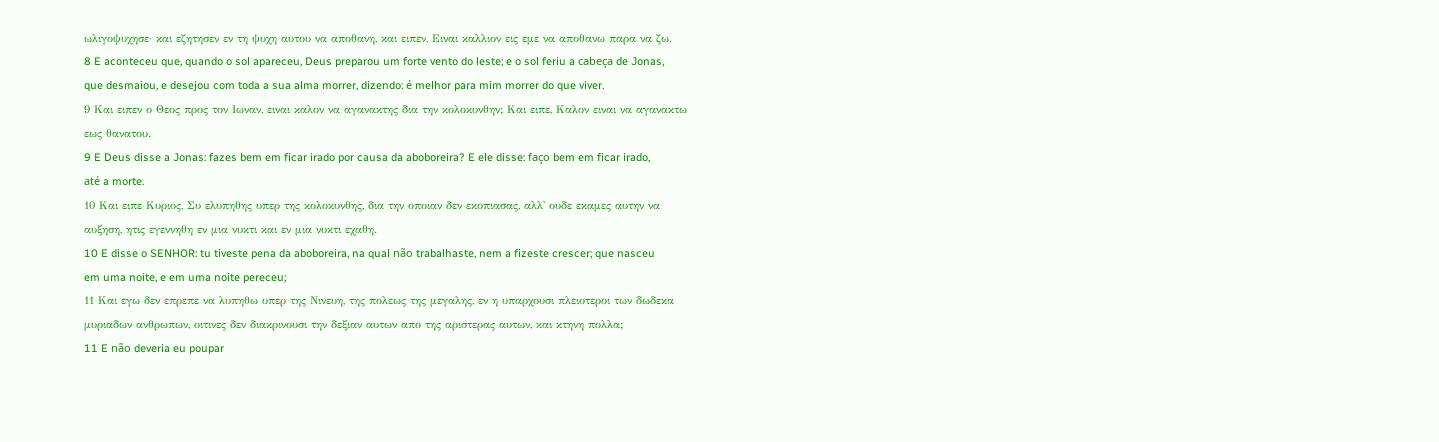ωλιγοψυχησε· και εζητησεν εν τη ψυχη αυτου να αποθανη, και ειπεν, Ειναι καλλιον εις εμε να αποθανω παρα να ζω.
8 E aconteceu que, quando o sol apareceu, Deus preparou um forte vento do leste; e o sol feriu a cabeça de Jonas, que desmaiou, e desejou com toda a sua alma morrer, dizendo: é melhor para mim morrer do que viver.
9 Και ειπεν ο Θεος προς τον Ιωναν, ειναι καλον να αγανακτης δια την κολοκυνθην; Και ειπε, Καλον ειναι να αγανακτω εως θανατου.
9 E Deus disse a Jonas: fazes bem em ficar irado por causa da aboboreira? E ele disse: faço bem em ficar irado, até a morte.
10 Και ειπε Κυριος, Συ ελυπηθης υπερ της κολοκυνθης, δια την οποιαν δεν εκοπιασας, αλλ' ουδε εκαμες αυτην να αυξηση, ητις εγεννηθη εν μια νυκτι και εν μια νυκτι εχαθη.
10 E disse o SENHOR: tu tiveste pena da aboboreira, na qual não trabalhaste, nem a fizeste crescer; que nasceu em uma noite, e em uma noite pereceu;
11 Και εγω δεν επρεπε να λυπηθω υπερ της Νινευη, της πολεως της μεγαλης, εν η υπαρχουσι πλειοτεροι των δωδεκα μυριαδων ανθρωπων, οιτινες δεν διακρινουσι την δεξιαν αυτων απο της αριστερας αυτων, και κτηνη πολλα;
11 E não deveria eu poupar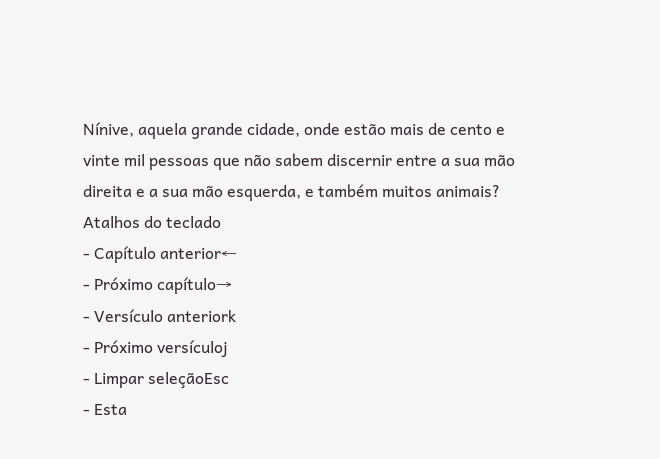Nínive, aquela grande cidade, onde estão mais de cento e vinte mil pessoas que não sabem discernir entre a sua mão direita e a sua mão esquerda, e também muitos animais?
Atalhos do teclado
- Capítulo anterior←
- Próximo capítulo→
- Versículo anteriork
- Próximo versículoj
- Limpar seleçãoEsc
- Esta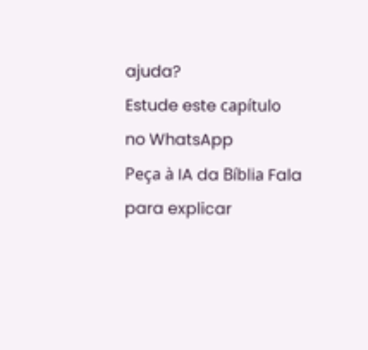ajuda?
Estude este capítulo no WhatsApp
Peça à IA da Bíblia Fala para explicar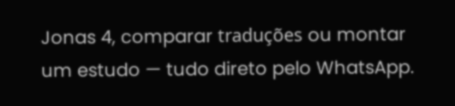Jonas 4, comparar traduções ou montar um estudo — tudo direto pelo WhatsApp.